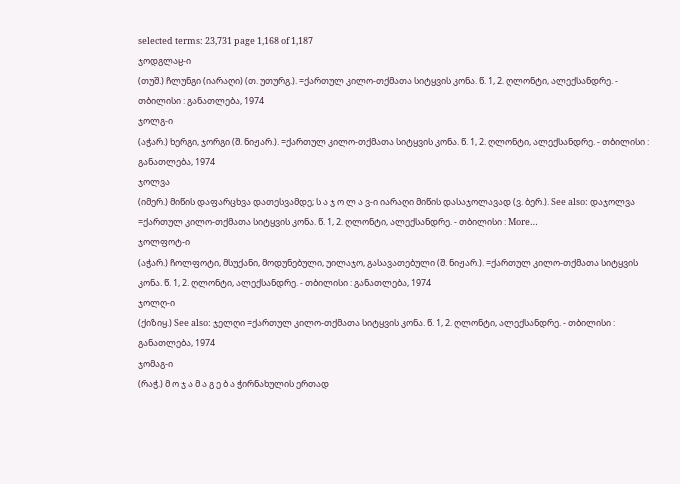selected terms: 23,731 page 1,168 of 1,187
ჯოდგლაჸ-ი
(თუშ.) ჩლუნგი (იარაღი) (თ. უთურგ.). =ქართულ კილო-თქმათა სიტყვის კონა. წ. 1, 2. ღლონტი, ალექსანდრე. - თბილისი : განათლება, 1974
ჯოლგ-ი
(აჭარ.) ხერგი, ჯორგი (შ. ნიჟარ.). =ქართულ კილო-თქმათა სიტყვის კონა. წ. 1, 2. ღლონტი, ალექსანდრე. - თბილისი : განათლება, 1974
ჯოლვა
(იმერ.) მიწის დაფარცხვა დათესვამდე; ს ა ჯ ო ლ ა ვ-ი იარაღი მიწის დასაჯოლავად (ვ. ბერ.). See also: დაჯოლვა =ქართულ კილო-თქმათა სიტყვის კონა. წ. 1, 2. ღლონტი, ალექსანდრე. - თბილისი : More…
ჯოლფოტ-ი
(აჭარ.) ჩოლფოტი, მსუქანი, მოდუნებული, უილაჯო, გასავათებული (შ. ნიჟარ.). =ქართულ კილო-თქმათა სიტყვის კონა. წ. 1, 2. ღლონტი, ალექსანდრე. - თბილისი : განათლება, 1974
ჯოლღ-ი
(ქიზიყ.) See also: ჯელღი =ქართულ კილო-თქმათა სიტყვის კონა. წ. 1, 2. ღლონტი, ალექსანდრე. - თბილისი : განათლება, 1974
ჯომაგ-ი
(რაჭ.) მ ო ჯ ა მ ა გ ე ბ ა ჭირნახულის ერთად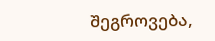შეგროვება,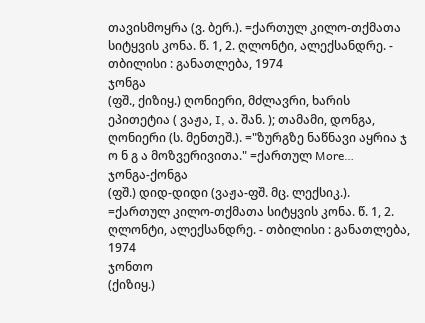თავისმოყრა (ვ. ბერ.). =ქართულ კილო-თქმათა სიტყვის კონა. წ. 1, 2. ღლონტი, ალექსანდრე. - თბილისი : განათლება, 1974
ჯონგა
(ფშ., ქიზიყ.) ღონიერი, მძლავრი, ხარის ეპითეტია ( ვაჟა, I, ა. შან. ); თამამი, დონგა, ღონიერი (ს. მენთეშ.). ="ზურგზე ნაწნავი აყრია ჯ ო ნ გ ა მოზვერივითა." =ქართულ More…
ჯონგა-ქონგა
(ფშ.) დიდ-დიდი (ვაჟა-ფშ. მც. ლექსიკ.). =ქართულ კილო-თქმათა სიტყვის კონა. წ. 1, 2. ღლონტი, ალექსანდრე. - თბილისი : განათლება, 1974
ჯონთო
(ქიზიყ.)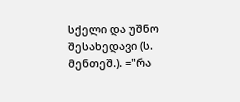სქელი და უშნო შესახედავი (ს. მენთეშ.). ="რა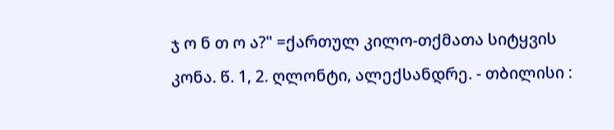ჯ ო ნ თ ო ა?" =ქართულ კილო-თქმათა სიტყვის კონა. წ. 1, 2. ღლონტი, ალექსანდრე. - თბილისი :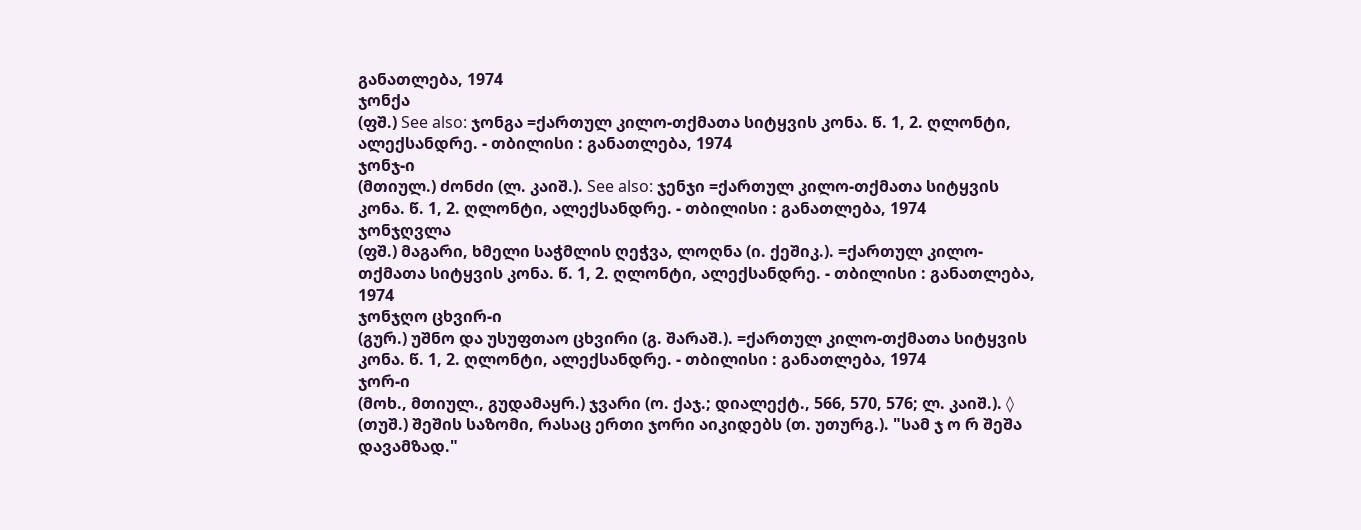განათლება, 1974
ჯონქა
(ფშ.) See also: ჯონგა =ქართულ კილო-თქმათა სიტყვის კონა. წ. 1, 2. ღლონტი, ალექსანდრე. - თბილისი : განათლება, 1974
ჯონჯ-ი
(მთიულ.) ძონძი (ლ. კაიშ.). See also: ჯენჯი =ქართულ კილო-თქმათა სიტყვის კონა. წ. 1, 2. ღლონტი, ალექსანდრე. - თბილისი : განათლება, 1974
ჯონჯღვლა
(ფშ.) მაგარი, ხმელი საჭმლის ღეჭვა, ლოღნა (ი. ქეშიკ.). =ქართულ კილო-თქმათა სიტყვის კონა. წ. 1, 2. ღლონტი, ალექსანდრე. - თბილისი : განათლება, 1974
ჯონჯღო ცხვირ-ი
(გურ.) უშნო და უსუფთაო ცხვირი (გ. შარაშ.). =ქართულ კილო-თქმათა სიტყვის კონა. წ. 1, 2. ღლონტი, ალექსანდრე. - თბილისი : განათლება, 1974
ჯორ-ი
(მოხ., მთიულ., გუდამაყრ.) ჯვარი (ო. ქაჯ.; დიალექტ., 566, 570, 576; ლ. კაიშ.). ◊ (თუშ.) შეშის საზომი, რასაც ერთი ჯორი აიკიდებს (თ. უთურგ.). "სამ ჯ ო რ შეშა დავამზად."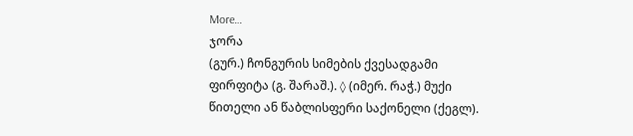More…
ჯორა
(გურ.) ჩონგურის სიმების ქვესადგამი ფირფიტა (გ. შარაშ.). ◊ (იმერ. რაჭ.) მუქი წითელი ან წაბლისფერი საქონელი (ქეგლ).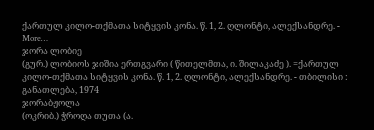ქართულ კილო-თქმათა სიტყვის კონა. წ. 1, 2. ღლონტი, ალექსანდრე. - More…
ჯორა ლობიე
(გურ.) ლობიოს ჯიშია ერთგვარი ( წითელმთა, ი. შილაკაძე ). =ქართულ კილო-თქმათა სიტყვის კონა. წ. 1, 2. ღლონტი, ალექსანდრე. - თბილისი : განათლება, 1974
ჯორაბჟოლა
(ოკრიბ.) ჭროღა თუთა (ა.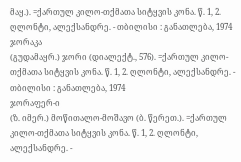მაყ.). =ქართულ კილო-თქმათა სიტყვის კონა. წ. 1, 2. ღლონტი, ალექსანდრე. - თბილისი : განათლება, 1974
ჯორაკა
(გუდამაყრ.) ჯორი (დიალექტ., 576). =ქართულ კილო-თქმათა სიტყვის კონა. წ. 1, 2. ღლონტი, ალექსანდრე. - თბილისი : განათლება, 1974
ჯორაფერ-ი
(ზ. იმერ.) მოწითალო-მოშავო (ბ. წერეთ.). =ქართულ კილო-თქმათა სიტყვის კონა. წ. 1, 2. ღლონტი, ალექსანდრე. -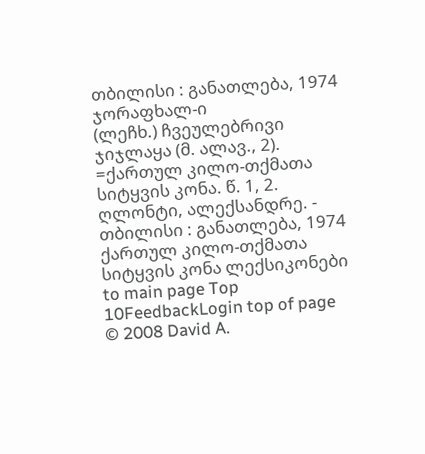თბილისი : განათლება, 1974
ჯორაფხალ-ი
(ლეჩხ.) ჩვეულებრივი ჯიჯლაყა (მ. ალავ., 2). =ქართულ კილო-თქმათა სიტყვის კონა. წ. 1, 2. ღლონტი, ალექსანდრე. - თბილისი : განათლება, 1974
ქართულ კილო-თქმათა სიტყვის კონა ლექსიკონები
to main page Top 10FeedbackLogin top of page
© 2008 David A.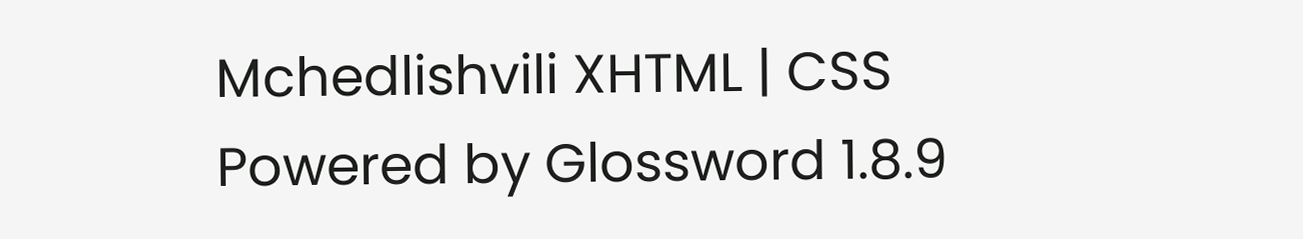Mchedlishvili XHTML | CSS Powered by Glossword 1.8.9